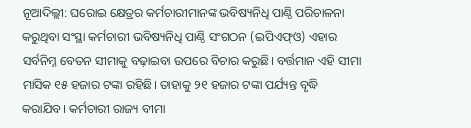ନୂଆଦିଲ୍ଲୀ: ଘରୋଇ କ୍ଷେତ୍ରର କର୍ମଚାରୀମାନଙ୍କ ଭବିଷ୍ୟନିଧି ପାଣ୍ଠି ପରିଚାଳନା କରୁଥିବା ସଂସ୍ଥା କର୍ମଚାରୀ ଭବିଷ୍ୟନିଧି ପାଣ୍ଠି ସଂଗଠନ (ଇପିଏଫ୍ଓ) ଏହାର ସର୍ବନିମ୍ନ ବେତନ ସୀମାକୁ ବଢ଼ାଇବା ଉପରେ ବିଚାର କରୁଛି। ବର୍ତ୍ତମାନ ଏହି ସୀମା ମାସିକ ୧୫ ହଜାର ଟଙ୍କା ରହିଛି। ତାହାକୁ ୨୧ ହଜାର ଟଙ୍କା ପର୍ଯ୍ୟନ୍ତ ବୃଦ୍ଧି କରାଯିବ। କର୍ମଚାରୀ ରାଜ୍ୟ ବୀମା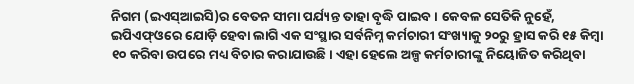ନିଗମ (ଇଏସ୍ଆଇସି)ର ବେତନ ସୀମା ପର୍ଯ୍ୟନ୍ତ ତାହା ବୃଦ୍ଧି ପାଇବ। କେବଳ ସେତିକି ନୁହେଁ, ଇପିଏଫ୍ଓରେ ଯୋଡ଼ି ହେବା ଲାଗି ଏକ ସଂସ୍ଥାର ସର୍ବନିମ୍ନ କର୍ମଚାରୀ ସଂଖ୍ୟାକୁ ୨୦ରୁ ହ୍ରାସ କରି ୧୫ କିମ୍ବା ୧୦ କରିବା ଉପରେ ମଧ୍ୟ ବିଚାର କରାଯାଉଛି। ଏହା ହେଲେ ଅଳ୍ପ କର୍ମଚାରୀଙ୍କୁ ନିୟୋଜିତ କରିଥିବା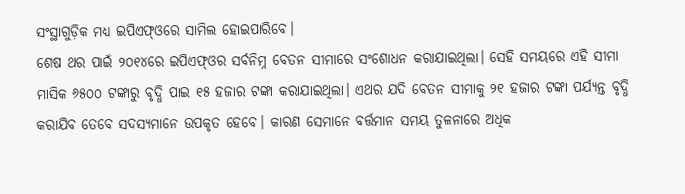ସଂସ୍ଥାଗୁଡ଼ିକ ମଧ୍ୟ ଇପିଏଫ୍ଓରେ ସାମିଲ ହୋଇପାରିବେ।
ଶେଷ ଥର ପାଇଁ ୨୦୧୪ରେ ଇପିଏଫ୍ଓର ସର୍ବନିମ୍ନ ବେତନ ସୀମାରେ ସଂଶୋଧନ କରାଯାଇଥିଲା। ସେହି ସମୟରେ ଏହି ସୀମା ମାସିକ ୬୫୦୦ ଟଙ୍କାରୁ ବୃଦ୍ଧି ପାଇ ୧୫ ହଜାର ଟଙ୍କା କରାଯାଇଥିଲା। ଏଥର ଯଦି ବେତନ ସୀମାକୁ ୨୧ ହଜାର ଟଙ୍କା ପର୍ଯ୍ୟନ୍ତ ବୃଦ୍ଧି କରାଯିବ ତେବେ ସଦସ୍ୟମାନେ ଉପକୃତ ହେବେ। କାରଣ ସେମାନେ ବର୍ତ୍ତମାନ ସମୟ ତୁଳନାରେ ଅଧିକ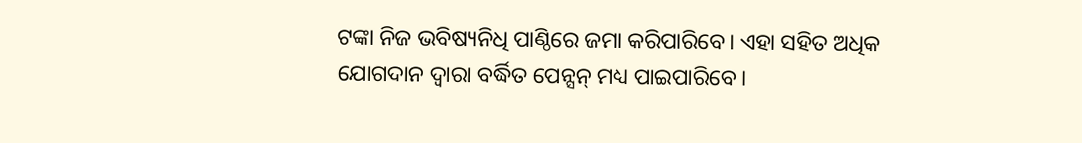ଟଙ୍କା ନିଜ ଭବିଷ୍ୟନିଧି ପାଣ୍ଠିରେ ଜମା କରିପାରିବେ। ଏହା ସହିତ ଅଧିକ ଯୋଗଦାନ ଦ୍ବାରା ବର୍ଦ୍ଧିତ ପେନ୍ସନ୍ ମଧ୍ୟ ପାଇପାରିବେ।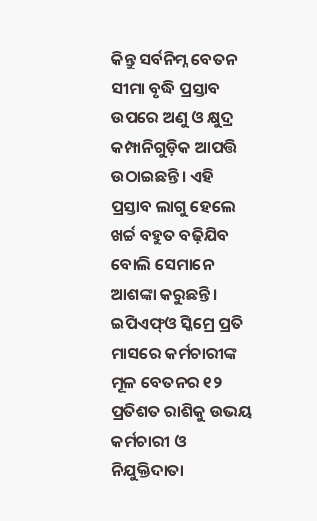କିନ୍ତୁ ସର୍ବନିମ୍ନ ବେତନ ସୀମା ବୃଦ୍ଧି ପ୍ରସ୍ତାବ ଉପରେ ଅଣୁ ଓ କ୍ଷୁଦ୍ର କମ୍ପାନିଗୁଡ଼ିକ ଆପତ୍ତି ଉଠାଇଛନ୍ତି। ଏହି ପ୍ରସ୍ତାବ ଲାଗୁ ହେଲେ ଖର୍ଚ୍ଚ ବହୁତ ବଢ଼ିଯିବ ବୋଲି ସେମାନେ ଆଶଙ୍କା କରୁଛନ୍ତି।
ଇପିଏଫ୍ଓ ସ୍କିମ୍ରେ ପ୍ରତି ମାସରେ କର୍ମଚାରୀଙ୍କ ମୂଳ ବେତନର ୧୨ ପ୍ରତିଶତ ରାଶିକୁ ଉଭୟ କର୍ମଚାରୀ ଓ ନିଯୁକ୍ତିଦାତା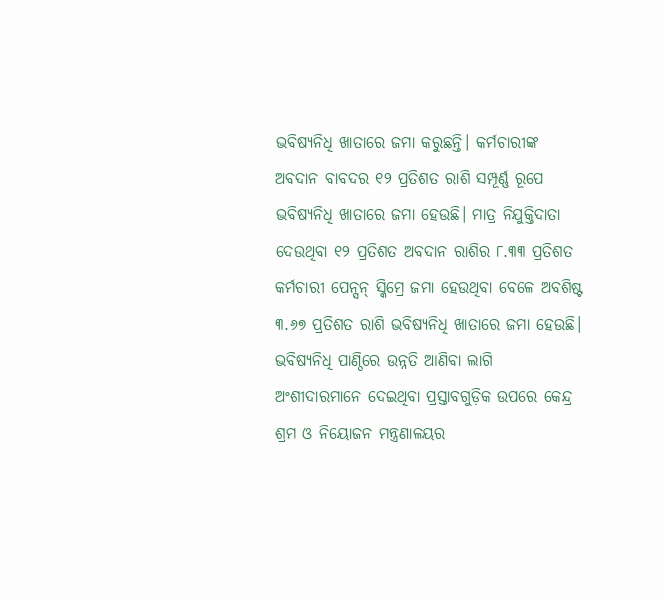ଭବିଷ୍ୟନିଧି ଖାତାରେ ଜମା କରୁଛନ୍ତି। କର୍ମଚାରୀଙ୍କ ଅବଦାନ ବାବଦର ୧୨ ପ୍ରତିଶତ ରାଶି ସମ୍ପୂର୍ଣ୍ଣ ରୂପେ ଭବିଷ୍ୟନିଧି ଖାତାରେ ଜମା ହେଉଛି। ମାତ୍ର ନିଯୁକ୍ତିଦାତା ଦେଉଥିବା ୧୨ ପ୍ରତିଶତ ଅବଦାନ ରାଶିର ୮.୩୩ ପ୍ରତିଶତ କର୍ମଚାରୀ ପେନ୍ସନ୍ ସ୍କିମ୍ରେ ଜମା ହେଉଥିବା ବେଳେ ଅବଶିଷ୍ଟ ୩.୬୭ ପ୍ରତିଶତ ରାଶି ଭବିଷ୍ୟନିଧି ଖାତାରେ ଜମା ହେଉଛି। ଭବିଷ୍ୟନିଧି ପାଣ୍ଠିରେ ଉନ୍ନତି ଆଣିବା ଲାଗି ଅଂଶୀଦାରମାନେ ଦେଇଥିବା ପ୍ରସ୍ତାବଗୁଡ଼ିକ ଉପରେ କେନ୍ଦ୍ର ଶ୍ରମ ଓ ନିୟୋଜନ ମନ୍ତ୍ରଣାଳୟର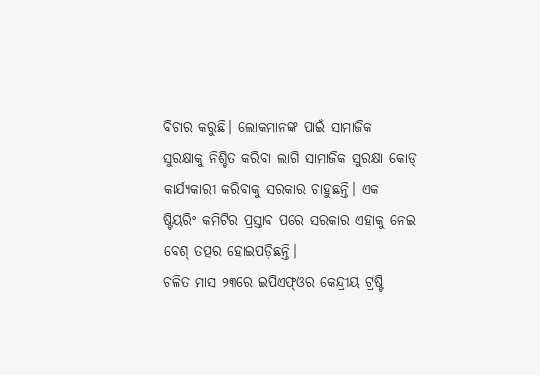ବିଚାର କରୁଛି। ଲୋକମାନଙ୍କ ପାଇଁ ସାମାଜିକ ସୁରକ୍ଷାକୁ ନିଶ୍ଚିତ କରିବା ଲାଗି ସାମାଜିକ ସୁରକ୍ଷା କୋଡ୍ କାର୍ଯ୍ୟକାରୀ କରିବାକୁ ସରକାର ଚାହୁଛନ୍ତି। ଏକ ଷ୍ଟିୟରିଂ କମିଟିର ପ୍ରସ୍ତାବ ପରେ ସରକାର ଏହାକୁ ନେଇ ବେଶ୍ ତତ୍ପର ହୋଇପଡ଼ିଛନ୍ତି।
ଚଳିତ ମାସ ୨୩ରେ ଇପିଏଫ୍ଓର କେନ୍ଦ୍ରୀୟ ଟ୍ରଷ୍ଟି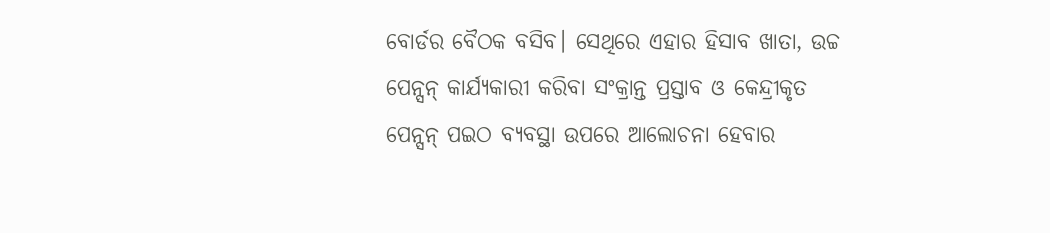ବୋର୍ଡର ବୈଠକ ବସିବ। ସେଥିରେ ଏହାର ହିସାବ ଖାତା, ଉଚ୍ଚ ପେନ୍ସନ୍ କାର୍ଯ୍ୟକାରୀ କରିବା ସଂକ୍ରାନ୍ତ ପ୍ରସ୍ତାବ ଓ କେନ୍ଦ୍ରୀକୃତ ପେନ୍ସନ୍ ପଇଠ ବ୍ୟବସ୍ଥା ଉପରେ ଆଲୋଚନା ହେବାର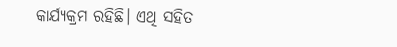କାର୍ଯ୍ୟକ୍ରମ ରହିଛି। ଏଥି ସହିତ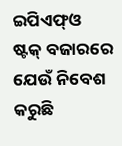ଇପିଏଫ୍ଓ ଷ୍ଟକ୍ ବଜାରରେ ଯେଉଁ ନିବେଶ କରୁଛି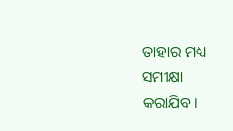ତାହାର ମଧ୍ୟ ସମୀକ୍ଷା କରାଯିବ।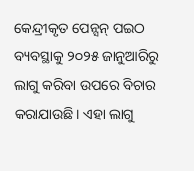କେନ୍ଦ୍ରୀକୃତ ପେନ୍ସନ୍ ପଇଠ ବ୍ୟବସ୍ଥାକୁ ୨୦୨୫ ଜାନୁଆରିରୁ ଲାଗୁ କରିବା ଉପରେ ବିଚାର କରାଯାଉଛି। ଏହା ଲାଗୁ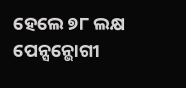ହେଲେ ୭୮ ଲକ୍ଷ ପେନ୍ସନ୍ଭୋଗୀ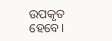ଉପକୃତ ହେବେ।